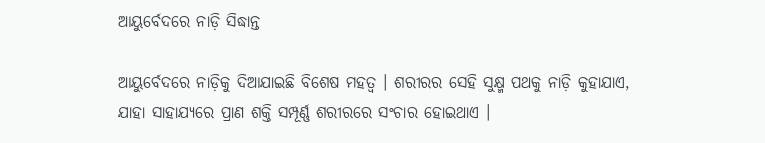ଆୟୁର୍ବେଦରେ ନାଡ଼ି ସିଦ୍ଧାନ୍ତ

ଆୟୁର୍ବେଦରେ ନାଡ଼ିକୁ ଦିଆଯାଇଛି ବିଶେଷ ମହତ୍ବ । ଶରୀରର ସେହି ସୁକ୍ଷ୍ମ ପଥକୁ ନାଡ଼ି କୁହାଯାଏ, ଯାହା ସାହାଯ୍ୟରେ ପ୍ରାଣ ଶକ୍ତି ସମ୍ପୂର୍ଣ୍ଣ ଶରୀରରେ ସଂଚାର ହୋଇଥାଏ ।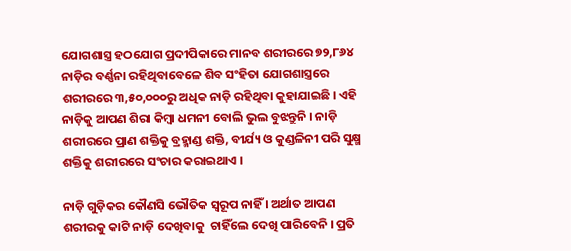ଯୋଗଶାସ୍ତ୍ର ହଠଯୋଗ ପ୍ରଦୀପିକାରେ ମାନବ ଶରୀରରେ ୭୨,୮୬୪ ନାଡ଼ିର ବର୍ଣ୍ଣନା ରହିଥିବାବେଳେ ଶିବ ସଂହିତା ଯୋଗଶାସ୍ତ୍ରରେ ଶରୀରରେ ୩,୫୦,୦୦୦ରୁ ଅଧିକ ନାଡ଼ି ରହିଥିବା କୁହାଯାଇଛି । ଏହି ନାଡ଼ିକୁ ଆପଣ ଶିରା କିମ୍ବା ଧମନୀ ବୋଲି ଭୁଲ ବୁଝନ୍ତୁନି । ନାଡ଼ି ଶରୀରରେ ପ୍ରାଣ ଶକ୍ତିକୁ ବ୍ରହ୍ମାଣ୍ଡ ଶକ୍ତି, ବୀର୍ଯ୍ୟ ଓ କୁଣ୍ଡଳିନୀ ପରି ସୁକ୍ଷ୍ମ ଶକ୍ତିକୁ ଶରୀରରେ ସଂଚାର କରାଇଥାଏ ।

ନାଡ଼ି ଗୁଡ଼ିକର କୌଣସି ଭୌତିକ ସ୍ବରୂପ ନାହିଁ । ଅର୍ଥାତ ଆପଣ ଶରୀରକୁ କାଟି ନାଡ଼ି ଦେଖିବାକୁ  ଚାହିଁଲେ ଦେଖି ପାରିବେନି । ପ୍ରତି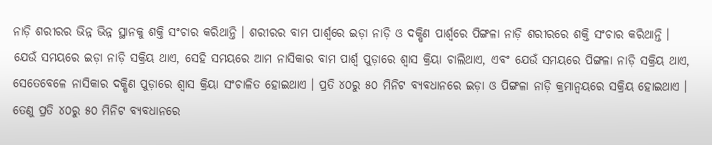ନାଡ଼ି ଶରୀରର ଭିନ୍ନ ଭିନ୍ନ ସ୍ଥାନକୁ ଶକ୍ତି ସଂଚାର କରିଥାନ୍ତି । ଶରୀରର ବାମ ପାର୍ଶ୍ବରେ ଇଡ଼ା ନାଡ଼ି ଓ ଦକ୍ଷିଣ ପାର୍ଶ୍ବରେ ପିଙ୍ଗଳା ନାଡ଼ି ଶରୀରରେ ଶକ୍ତି ସଂଚାର କରିଥାନ୍ତି । ଯେଉଁ ସମୟରେ ଇଡ଼ା ନାଡ଼ି ସକ୍ରିୟ ଥାଏ, ସେହି ସମୟରେ ଆମ ନାସିକାର ବାମ ପାର୍ଶ୍ବ ପୁଡ଼ାରେ ଶ୍ବାସ କ୍ରିୟା ଚାଲିଥାଏ, ଏବଂ ଯେଉଁ ସମୟରେ ପିଙ୍ଗଳା ନାଡ଼ି ସକ୍ରିୟ ଥାଏ, ସେତେବେଳେ ନାସିକାର ଦକ୍ଷିଣ ପୁଡ଼ାରେ ଶ୍ବାସ କ୍ରିୟା ସଂଚାଳିତ ହୋଇଥାଏ । ପ୍ରତି ୪୦ରୁ ୫୦ ମିନିଟ ବ୍ୟବଧାନରେ ଇଡ଼ା ଓ ପିଙ୍ଗଳା ନାଡ଼ି କ୍ରମାନ୍ବୟରେ ସକ୍ରିୟ ହୋଇଥାଏ । ତେଣୁ ପ୍ରତି ୪୦ରୁ ୫୦ ମିନିଟ ବ୍ୟବଧାନରେ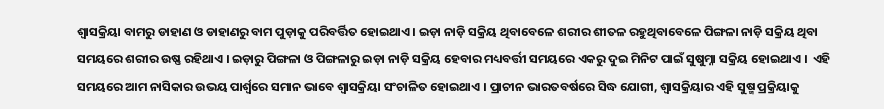ଶ୍ବାସକ୍ରିୟା ବାମରୁ ଡାହାଣ ଓ ଡାହାଣରୁ ବାମ ପୁଡ଼ାକୁ ପରିବର୍ତ୍ତିତ ହୋଇଥାଏ । ଇଡ଼ା ନାଡ଼ି ସକ୍ରିୟ ଥିବାବେଳେ ଶରୀର ଶୀତଳ ରହୁଥିବାବେଳେ ପିଙ୍ଗଳା ନାଡ଼ି ସକ୍ରିୟ ଥିବା ସମୟରେ ଶରୀର ଉଷ୍ଣ ରହିଥାଏ । ଇଡ଼ାରୁ ପିଙ୍ଗଳା ଓ ପିଙ୍ଗଳାରୁ ଇଡ଼ା ନାଡ଼ି ସକ୍ରିୟ ହେବାର ମଧ୍ୟବର୍ତ୍ତୀ ସମୟରେ ଏକରୁ ଦୁଇ ମିନିଟ ପାଇଁ ସୁଷୁମ୍ନା ସକ୍ରିୟ ହୋଇଥାଏ ।  ଏହି ସମୟରେ ଆମ ନାସିକାର ଉଭୟ ପାର୍ଶ୍ବରେ ସମାନ ଭାବେ ଶ୍ବାସକ୍ରିୟା ସଂଚାଳିତ ହୋଇଥାଏ । ପ୍ରାଚୀନ ଭାରତବର୍ଷରେ ସିଦ୍ଧ ଯୋଗୀ, ଶ୍ବାସକ୍ରିୟାର ଏହି ସୁଷ୍ମ ପ୍ରକ୍ରିୟାକୁ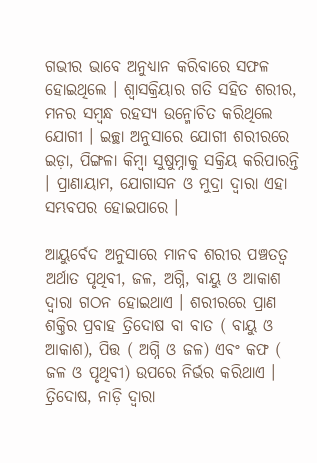ଗଭୀର ଭାବେ ଅନୁଧ୍ୟାନ କରିବାରେ ସଫଳ ହୋଇଥିଲେ । ଶ୍ବାସକ୍ରିୟାର ଗତି ସହିତ ଶରୀର, ମନର ସମ୍ବନ୍ଧ ରହସ୍ୟ ଉନ୍ମୋଚିତ କରିଥିଲେ ଯୋଗୀ । ଇଚ୍ଛା ଅନୁସାରେ ଯୋଗୀ ଶରୀରରେ ଇଡ଼ା, ପିଙ୍ଗଳା କିମ୍ବା ସୁଷୁମ୍ନାକୁ ସକ୍ରିୟ କରିପାରନ୍ତି । ପ୍ରାଣାୟାମ, ଯୋଗାସନ ଓ ମୁଦ୍ରା ଦ୍ବାରା ଏହା ସମ୍ଭବପର ହୋଇପାରେ ।

ଆୟୁର୍ବେଦ ଅନୁସାରେ ମାନବ ଶରୀର ପଞ୍ଚତତ୍ବ ଅର୍ଥାତ ପୃଥିବୀ, ଜଳ, ଅଗ୍ନି, ବାୟୁ ଓ ଆକାଶ ଦ୍ବାରା ଗଠନ ହୋଇଥାଏ । ଶରୀରରେ ପ୍ରାଣ ଶକ୍ତିର ପ୍ରବାହ ତ୍ରିଦୋଷ ବା ବାତ ( ବାୟୁ ଓ ଆକାଶ), ପିତ୍ତ ( ଅଗ୍ନି ଓ ଜଳ) ଏବଂ କଫ ( ଜଳ ଓ ପୃଥିବୀ) ଉପରେ ନିର୍ଭର କରିଥାଏ । ତ୍ରିଦୋଷ, ନାଡ଼ି ଦ୍ବାରା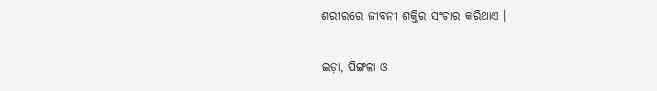ଶରୀରରେ ଜୀବନୀ ଶକ୍ତିର ସଂଚାର କରିଥାଏ ।

ଇଡ଼ା, ପିଙ୍ଗଳା ଓ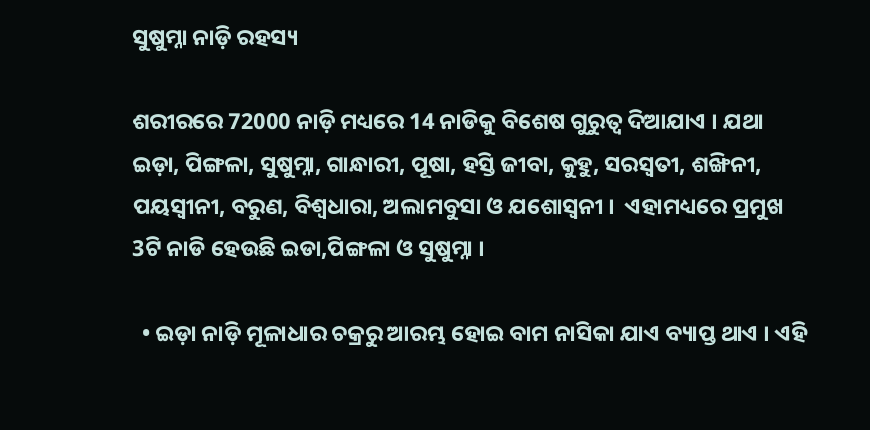ସୁଷୁମ୍ନା ନାଡ଼ି ରହସ୍ୟ

ଶରୀରରେ 72000 ନାଡ଼ି ମଧ୍ୟରେ 14 ନାଡିକୁ ବିଶେଷ ଗୁରୁତ୍ବ ଦିଆଯାଏ । ଯଥା ଇଡ଼ା, ପିଙ୍ଗଳା, ସୁଷୁମ୍ନା, ଗାନ୍ଧାରୀ, ପୂଷା, ହସ୍ତି ଜୀବା, କୁହୁ, ସରସ୍ବତୀ, ଶଙ୍ଖିନୀ, ପୟସ୍ବୀନୀ, ବରୁଣ, ବିଶ୍ବଧାରା, ଅଲାମବୁସା ଓ ଯଶୋସ୍ବନୀ ।  ଏହାମଧ୍ୟରେ ପ୍ରମୁଖ 3ଟି ନାଡି ହେଉଛି ଇଡା,ପିଙ୍ଗଳା ଓ ସୁଷୁମ୍ନା ।

  • ଇଡ଼ା ନାଡ଼ି ମୂଳାଧାର ଚକ୍ରରୁ ଆରମ୍ଭ ହୋଇ ବାମ ନାସିକା ଯାଏ ବ୍ୟାପ୍ତ ଥାଏ । ଏହି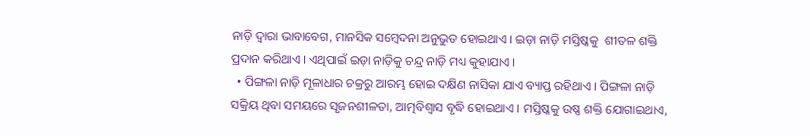ନାଡ଼ି ଦ୍ବାରା ଭାବାବେଗ, ମାନସିକ ସମ୍ବେଦନା ଅନୁଭୁତ ହୋଇଥାଏ । ଇଡ଼ା ନାଡ଼ି ମସ୍ତିଷ୍କକୁ  ଶୀତଳ ଶକ୍ତି ପ୍ରଦାନ କରିଥାଏ । ଏଥିପାଇଁ ଇଡ଼ା ନାଡ଼ିକୁ ଚନ୍ଦ୍ର ନାଡ଼ି ମଧ୍ୟ କୁହାଯାଏ ।
  • ପିଙ୍ଗଳା ନାଡ଼ି ମୂଳାଧାର ଚକ୍ରରୁ ଆରମ୍ଭ ହୋଇ ଦକ୍ଷିଣ ନାସିକା ଯାଏ ବ୍ୟାପ୍ତ ରହିଥାଏ । ପିଙ୍ଗଳା ନାଡ଼ି ସକ୍ରିୟ ଥିବା ସମୟରେ ସୃଜନଶୀଳତା, ଆତ୍ମବିଶ୍ବାସ ବୃଦ୍ଧି ହୋଇଥାଏ । ମସ୍ତିଷ୍କକୁ ଉଷ୍ଣ ଶକ୍ତି ଯୋଗାଇଥାଏ,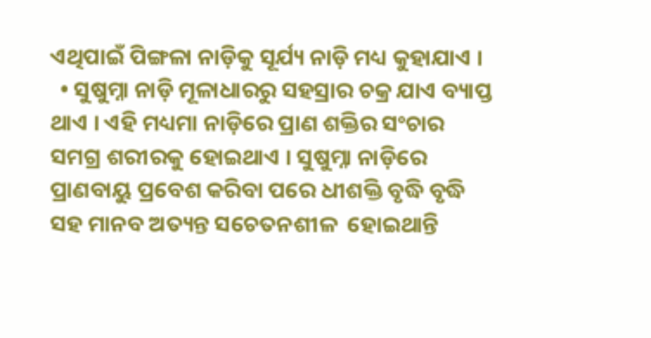ଏଥିପାଇଁ ପିଙ୍ଗଳା ନାଡ଼ିକୁ ସୂର୍ଯ୍ୟ ନାଡ଼ି ମଧ୍ୟ କୁହାଯାଏ ।
  • ସୁଷୁମ୍ନା ନାଡ଼ି ମୂଳାଧାରରୁ ସହସ୍ରାର ଚକ୍ର ଯାଏ ବ୍ୟାପ୍ତ ଥାଏ । ଏହି ମଧ୍ୟମା ନାଡ଼ିରେ ପ୍ରାଣ ଶକ୍ତିର ସଂଚାର ସମଗ୍ର ଶରୀରକୁ ହୋଇଥାଏ । ସୁଷୁମ୍ନା ନାଡ଼ିରେ ପ୍ରାଣବାୟୁ ପ୍ରବେଶ କରିବା ପରେ ଧୀଶକ୍ତି ବୃଦ୍ଧି ବୃଦ୍ଧି ସହ ମାନବ ଅତ୍ୟନ୍ତ ସଚେତନଶୀଳ  ହୋଇଥାନ୍ତି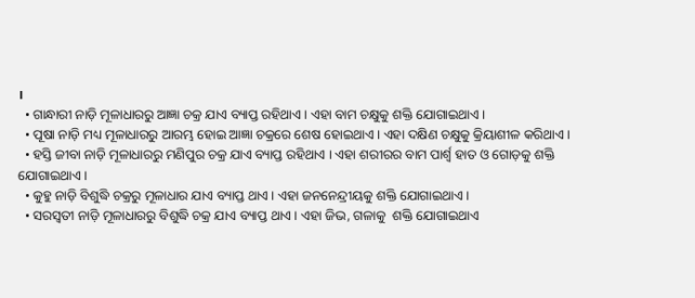।
  • ଗାନ୍ଧାରୀ ନାଡ଼ି ମୂଳାଧାରରୁ ଆଜ୍ଞା ଚକ୍ର ଯାଏ ବ୍ୟାପ୍ତ ରହିଥାଏ । ଏହା ବାମ ଚକ୍ଷୁକୁ ଶକ୍ତି ଯୋଗାଇଥାଏ ।
  • ପୂଷା ନାଡ଼ି ମଧ୍ୟ ମୂଳାଧାରରୁ ଆରମ୍ଭ ହୋଇ ଆଜ୍ଞା ଚକ୍ରରେ ଶେଷ ହୋଇଥାଏ । ଏହା ଦକ୍ଷିଣ ଚକ୍ଷୁକୁ କ୍ରିୟାଶୀଳ କରିଥାଏ ।
  • ହସ୍ତି ଜୀବା ନାଡ଼ି ମୂଳାଧାରରୁ ମଣିପୁର ଚକ୍ର ଯାଏ ବ୍ୟାପ୍ତ ରହିଥାଏ । ଏହା ଶରୀରର ବାମ ପାର୍ଶ୍ବ ହାତ ଓ ଗୋଡ଼କୁ ଶକ୍ତି ଯୋଗାଇଥାଏ ।
  • କୁହୁ ନାଡ଼ି ବିଶୁଦ୍ଧି ଚକ୍ରରୁ ମୂଳାଧାର ଯାଏ ବ୍ୟାପ୍ତ ଥାଏ । ଏହା ଜନନେନ୍ଦ୍ରୀୟକୁ ଶକ୍ତି ଯୋଗାଇଥାଏ ।
  • ସରସ୍ବତୀ ନାଡ଼ି ମୂଳାଧାରରୁ ବିଶୁଦ୍ଧି ଚକ୍ର ଯାଏ ବ୍ୟାପ୍ତ ଥାଏ । ଏହା ଜିଭ, ଗଳାକୁ  ଶକ୍ତି ଯୋଗାଇଥାଏ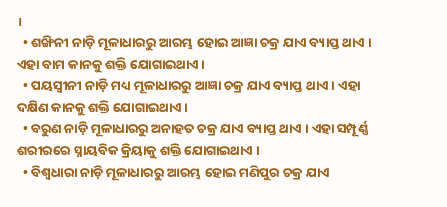।
  • ଶଙ୍ଖିନୀ ନାଡ଼ି ମୂଳାଧାରରୁ ଆରମ୍ଭ ହୋଇ ଆଜ୍ଞା ଚକ୍ର ଯାଏ ବ୍ୟାପ୍ତ ଥାଏ । ଏହା ବାମ କାନକୁ ଶକ୍ତି ଯୋଗାଇଥାଏ ।
  • ପୟସ୍ବୀନୀ ନାଡ଼ି ମଧ୍ୟ ମୂଳାଧାରରୁ ଆଜ୍ଞା ଚକ୍ର ଯାଏ ବ୍ୟାପ୍ତ ଥାଏ । ଏହା ଦକ୍ଷିଣ କାନକୁ ଶକ୍ତି ଯୋଗାଇଥାଏ ।
  • ବରୁଣ ନାଡ଼ି ମୂଳାଧାରରୁ ଅନାହତ ଚକ୍ର ଯାଏ ବ୍ୟାପ୍ତ ଥାଏ । ଏହା ସମ୍ପୂର୍ଣ୍ଣ ଶରୀରରେ ସ୍ନାୟବିକ କ୍ରିୟାକୁ ଶକ୍ତି ଯୋଗାଇଥାଏ ।
  • ବିଶ୍ବଧାରା ନାଡ଼ି ମୂଳାଧାରରୁ ଆରମ୍ଭ ହୋଇ ମଣିପୁର ଚକ୍ର ଯାଏ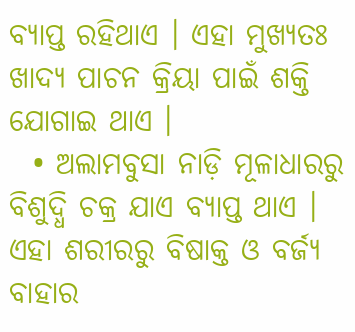ବ୍ୟାପ୍ତ ରହିଥାଏ । ଏହା ମୁଖ୍ୟତଃ ଖାଦ୍ୟ ପାଚନ କ୍ରିୟା ପାଇଁ ଶକ୍ତି ଯୋଗାଇ ଥାଏ ।
  • ଅଲାମବୁସା ନାଡ଼ି ମୂଳାଧାରରୁ ବିଶୁଦ୍ଧି ଚକ୍ର ଯାଏ ବ୍ୟାପ୍ତ ଥାଏ । ଏହା ଶରୀରରୁ ବିଷାକ୍ତ ଓ ବର୍ଜ୍ୟ ବାହାର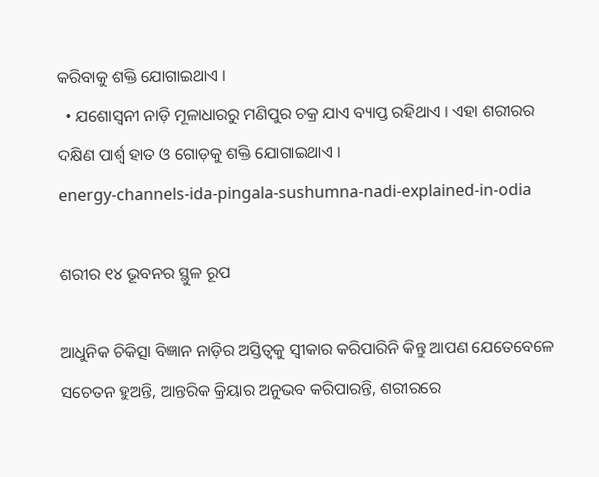କରିବାକୁ ଶକ୍ତି ଯୋଗାଇଥାଏ ।
  • ଯଶୋସ୍ବନୀ ନାଡ଼ି ମୂଳାଧାରରୁ ମଣିପୁର ଚକ୍ର ଯାଏ ବ୍ୟାପ୍ତ ରହିଥାଏ । ଏହା ଶରୀରର ଦକ୍ଷିଣ ପାର୍ଶ୍ବ ହାତ ଓ ଗୋଡ଼କୁ ଶକ୍ତି ଯୋଗାଇଥାଏ ।
energy-channels-ida-pingala-sushumna-nadi-explained-in-odia

ଶରୀର ୧୪ ଭୂବନର ସ୍ଥୁଳ ରୂପ

ଆଧୁନିକ ଚିକିତ୍ସା ବିଜ୍ଞାନ ନାଡ଼ିର ଅସ୍ତିତ୍ବକୁ ସ୍ବୀକାର କରିପାରିନି କିନ୍ତୁ ଆପଣ ଯେତେବେଳେ ସଚେତନ ହୁଅନ୍ତି, ଆନ୍ତରିକ କ୍ରିୟାର ଅନୁଭବ କରିପାରନ୍ତି, ଶରୀରରେ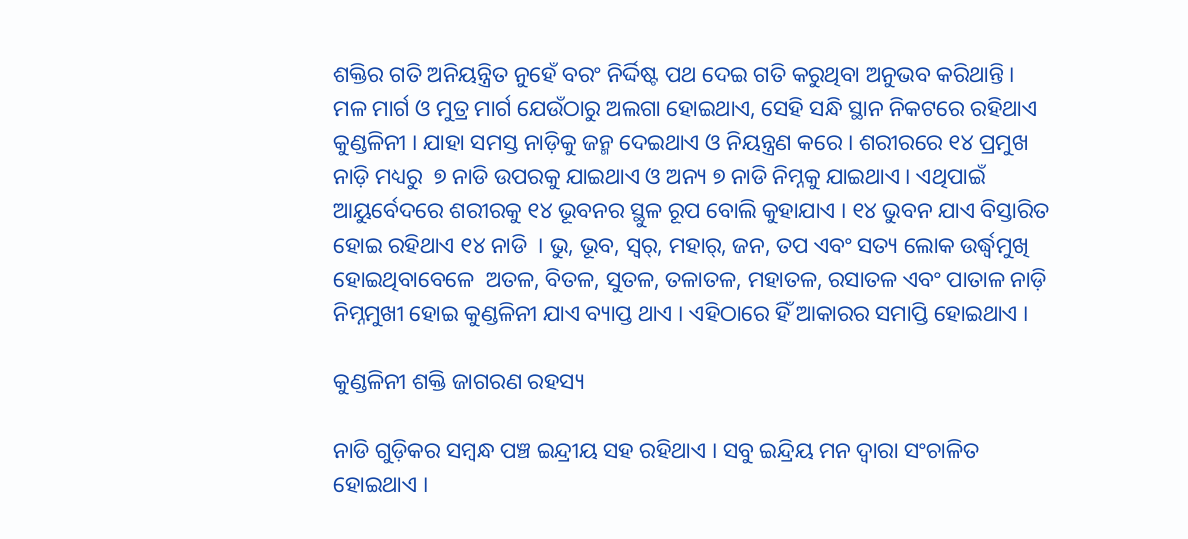ଶକ୍ତିର ଗତି ଅନିୟନ୍ତ୍ରିତ ନୁହେଁ ବରଂ ନିର୍ଦ୍ଦିଷ୍ଟ ପଥ ଦେଇ ଗତି କରୁଥିବା ଅନୁଭବ କରିଥାନ୍ତି । ମଳ ମାର୍ଗ ଓ ମୁତ୍ର ମାର୍ଗ ଯେଉଁଠାରୁ ଅଲଗା ହୋଇଥାଏ, ସେହି ସନ୍ଧି ସ୍ଥାନ ନିକଟରେ ରହିଥାଏ କୁଣ୍ଡଳିନୀ । ଯାହା ସମସ୍ତ ନାଡ଼ିକୁ ଜନ୍ମ ଦେଇଥାଏ ଓ ନିୟନ୍ତ୍ରଣ କରେ । ଶରୀରରେ ୧୪ ପ୍ରମୁଖ ନାଡ଼ି ମଧ୍ୟରୁ  ୭ ନାଡି ଉପରକୁ ଯାଇଥାଏ ଓ ଅନ୍ୟ ୭ ନାଡି ନିମ୍ନକୁ ଯାଇଥାଏ । ଏଥିପାଇଁ ଆୟୁର୍ବେଦରେ ଶରୀରକୁ ୧୪ ଭୂବନର ସ୍ଥୁଳ ରୂପ ବୋଲି କୁହାଯାଏ । ୧୪ ଭୁବନ ଯାଏ ବିସ୍ତାରିତ ହୋଇ ରହିଥାଏ ୧୪ ନାଡି  । ଭୁ, ଭୂବ, ସ୍ବର୍, ମହାର୍, ଜନ, ତପ ଏବଂ ସତ୍ୟ ଲୋକ ଉର୍ଦ୍ଧ୍ବମୁଖି ହୋଇଥିବାବେଳେ  ଅତଳ, ବିତଳ, ସୁତଳ, ତଳାତଳ, ମହାତଳ, ରସାତଳ ଏବଂ ପାତାଳ ନାଡ଼ି ନିମ୍ନମୁଖୀ ହୋଇ କୁଣ୍ଡଳିନୀ ଯାଏ ବ୍ୟାପ୍ତ ଥାଏ । ଏହିଠାରେ ହିଁ ଆକାରର ସମାପ୍ତି ହୋଇଥାଏ ।

କୁଣ୍ଡଳିନୀ ଶକ୍ତି ଜାଗରଣ ରହସ୍ୟ

ନାଡି ଗୁଡ଼ିକର ସମ୍ବନ୍ଧ ପଞ୍ଚ ଇନ୍ଦ୍ରୀୟ ସହ ରହିଥାଏ । ସବୁ ଇନ୍ଦ୍ରିୟ ମନ ଦ୍ବାରା ସଂଚାଳିତ ହୋଇଥାଏ ।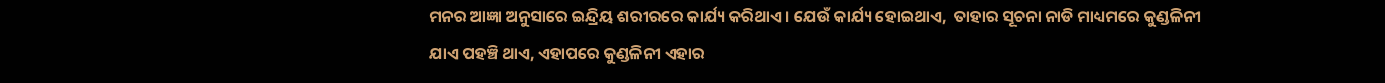ମନର ଆଜ୍ଞା ଅନୁସାରେ ଇନ୍ଦ୍ରିୟ ଶରୀରରେ କାର୍ଯ୍ୟ କରିଥାଏ । ଯେଉଁ କାର୍ଯ୍ୟ ହୋଇଥାଏ,  ତାହାର ସୂଚନା ନାଡି ମାଧ୍ୟମରେ କୁଣ୍ଡଳିନୀ ଯାଏ ପହଞ୍ଚି ଥାଏ, ଏହାପରେ କୁଣ୍ଡଳିନୀ ଏହାର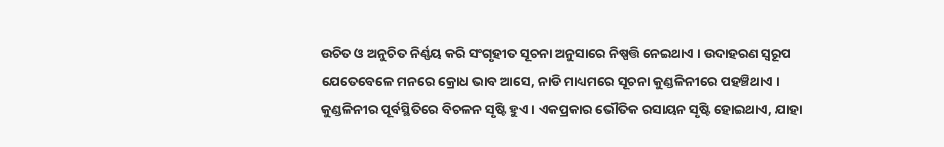ଉଚିତ ଓ ଅନୁଚିତ ନିର୍ଣ୍ଣୟ କରି ସଂଗୃହୀତ ସୂଚନା ଅନୁସାରେ ନିଷ୍ପତ୍ତି ନେଇଥାଏ । ଉଦାହରଣ ସ୍ବରୂପ ଯେତେବେଳେ ମନରେ କ୍ରୋଧ ଭାବ ଆସେ, ନାଡି ମାଧ୍ୟମରେ ସୂଚନା କୁଣ୍ଡଳିନୀରେ ପହଞ୍ଚିଥାଏ । କୁଣ୍ଡଳିନୀର ପୂର୍ବସ୍ଥିତିରେ ବିଚଳନ ସୃଷ୍ଟି ହୁଏ । ଏକପ୍ରକାର ଭୌତିକ ରସାୟନ ସୃଷ୍ଟି ହୋଇଥାଏ, ଯାହା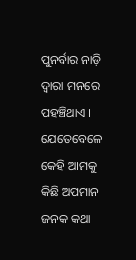ପୁନର୍ବାର ନାଡ଼ି ଦ୍ବାରା ମନରେ ପହଞ୍ଚିଥାଏ । ଯେତେବେଳେ କେହି ଆମକୁ କିଛି ଅପମାନ ଜନକ କଥା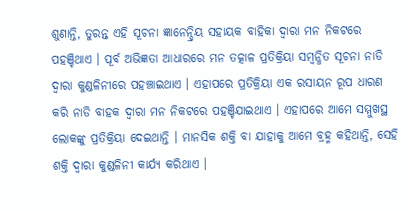ଶୁଣାନ୍ତି, ତୁରନ୍ତ ଏହି ସୂଚନା ଜ୍ଞାନେନ୍ଦ୍ରିୟ ସହାୟକ ବାହିକା ଦ୍ବାରା ମନ ନିକଟରେ ପହଞ୍ଚିଥାଏ । ପୂର୍ବ ଅଭିଜ୍ଞତା ଆଧାରରେ ମନ ତତ୍କାଳ ପ୍ରତିକ୍ରିୟା ସମ୍ବନ୍ଧିତ ସୂଚନା ନାଡି ଦ୍ବାରା କୁଣ୍ଡଳିନୀରେ ପହଞ୍ଚାଇଥାଏ । ଏହାପରେ ପ୍ରତିକ୍ରିୟା ଏକ ରସାୟନ ରୂପ ଧାରଣ କରି ନାଡି ବାହକ ଦ୍ବାରା ମନ ନିକଟରେ ପହଞ୍ଚିଯାଇଥାଏ । ଏହାପରେ ଆମେ ସମ୍ମୁଖସ୍ଥ ଲୋକଙ୍କୁ ପ୍ରତିକ୍ରିୟା ଦେଇଥାନ୍ତି । ମାନସିକ ଶକ୍ତି ବା ଯାହାକୁ ଆମେ ବ୍ରହ୍ମ କହିଥାନ୍ତି, ସେହି ଶକ୍ତି ଦ୍ବାରା କୁଣ୍ଡଳିନୀ କାର୍ଯ୍ୟ କରିଥାଏ ।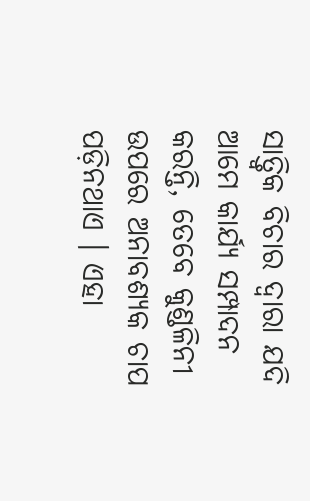ସାତ୍ତ୍ବିକ ବିଚାର ଦ୍ବାରା ଯଦି ଆମେ କାର୍ଯ୍ୟ ସମ୍ପାଦନ କରନ୍ତି, ତେବେ କୁଣ୍ଡଳିନୀ ଉପରେ ଅନାବଶ୍ୟକ ଚାପ ପଡ଼ିନଥାଏ । ଏହା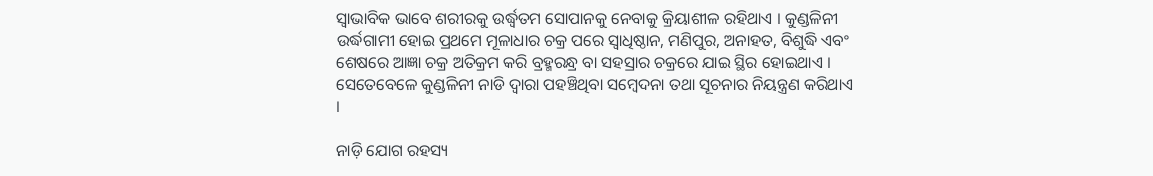ସ୍ବାଭାବିକ ଭାବେ ଶରୀରକୁ ଉର୍ଦ୍ଧ୍ବତମ ସୋପାନକୁ ନେବାକୁ କ୍ରିୟାଶୀଳ ରହିଥାଏ । କୁଣ୍ଡଳିନୀ ଉର୍ଦ୍ଧଗାମୀ ହୋଇ ପ୍ରଥମେ ମୂଳାଧାର ଚକ୍ର ପରେ ସ୍ବାଧିଷ୍ଠାନ, ମଣିପୁର, ଅନାହତ, ବିଶୁଦ୍ଧି ଏବଂ ଶେଷରେ ଆଜ୍ଞା ଚକ୍ର ଅତିକ୍ରମ କରି ବ୍ରହ୍ମରନ୍ଧ୍ର ବା ସହସ୍ରାର ଚକ୍ରରେ ଯାଇ ସ୍ଥିର ହୋଇଥାଏ । ସେତେବେଳେ କୁଣ୍ଡଳିନୀ ନାଡି ଦ୍ବାରା ପହଞ୍ଚିଥିବା ସମ୍ବେଦନା ତଥା ସୂଚନାର ନିୟନ୍ତ୍ରଣ କରିଥାଏ ।

ନାଡ଼ି ଯୋଗ ରହସ୍ୟ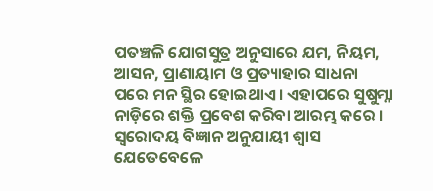ପତଞ୍ଚଳି ଯୋଗସୁତ୍ର ଅନୁସାରେ ଯମ, ନିୟମ, ଆସନ, ପ୍ରାଣାୟାମ ଓ ପ୍ରତ୍ୟାହାର ସାଧନା ପରେ ମନ ସ୍ଥିର ହୋଇଥାଏ । ଏହାପରେ ସୁଷୁମ୍ନା ନାଡ଼ିରେ ଶକ୍ତି ପ୍ରବେଶ କରିବା ଆରମ୍ଭ କରେ । ସ୍ବରୋଦୟ ବିଜ୍ଞାନ ଅନୁଯାୟୀ ଶ୍ବାସ ଯେତେବେଳେ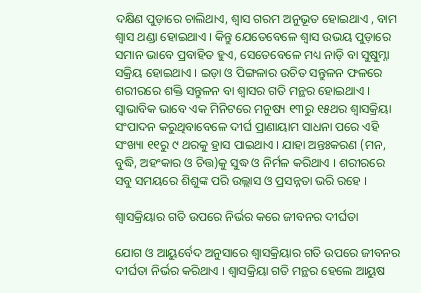ଦକ୍ଷିଣ ପୁଡ଼ାରେ ଚାଲିଥାଏ, ଶ୍ବାସ ଗରମ ଅନୁଭୂତ ହୋଇଥାଏ , ବାମ ଶ୍ବାସ ଥଣ୍ଡା ହୋଇଥାଏ । କିନ୍ତୁ ଯେତେବେଳେ ଶ୍ବାସ ଉଭୟ ପୁଡ଼ାରେ ସମାନ ଭାବେ ପ୍ରବାହିତ ହୁଏ, ସେତେବେଳେ ମଧ୍ୟ ନାଡ଼ି ବା ସୁଷୁମ୍ନା ସକ୍ରିୟ ହୋଇଥାଏ । ଇଡ଼ା ଓ ପିଙ୍ଗଳାର ଉଚିତ ସନ୍ତୁଳନ ଫଳରେ ଶରୀରରେ ଶକ୍ତି ସନ୍ତୁଳନ ବା ଶ୍ବାସର ଗତି ମନ୍ଥର ହୋଇଥାଏ । ସ୍ବାଭାବିକ ଭାବେ ଏକ ମିନିଟରେ ମନୁଷ୍ୟ ୧୩ରୁ ୧୫ଥର ଶ୍ବାସକ୍ରିୟା ସଂପାଦନ କରୁଥିବାବେଳେ ଦୀର୍ଘ ପ୍ରାଣାୟାମ ସାଧନା ପରେ ଏହି ସଂଖ୍ୟା ୧୧ରୁ ୯ ଥରକୁ ହ୍ରାସ ପାଇଥାଏ । ଯାହା ଅନ୍ତଃକରଣ (ମନ, ବୁଦ୍ଧି, ଅହଂକାର ଓ ଚିତ୍ତ)କୁ ସୁଦ୍ଧ ଓ ନିର୍ମଳ କରିଥାଏ । ଶରୀରରେ ସବୁ ସମୟରେ ଶିଶୁଙ୍କ ପରି ଉଲ୍ଲାସ ଓ ପ୍ରସନ୍ନତା ଭରି ରହେ ।

ଶ୍ବାସକ୍ରିୟାର ଗତି ଉପରେ ନିର୍ଭର କରେ ଜୀବନର ଦୀର୍ଘତା

ଯୋଗ ଓ ଆୟୁର୍ବେଦ ଅନୁସାରେ ଶ୍ବାସକ୍ରିୟାର ଗତି ଉପରେ ଜୀବନର ଦୀର୍ଘତା ନିର୍ଭର କରିଥାଏ । ଶ୍ବାସକ୍ରିୟା ଗତି ମନ୍ଥର ହେଲେ ଆୟୁଷ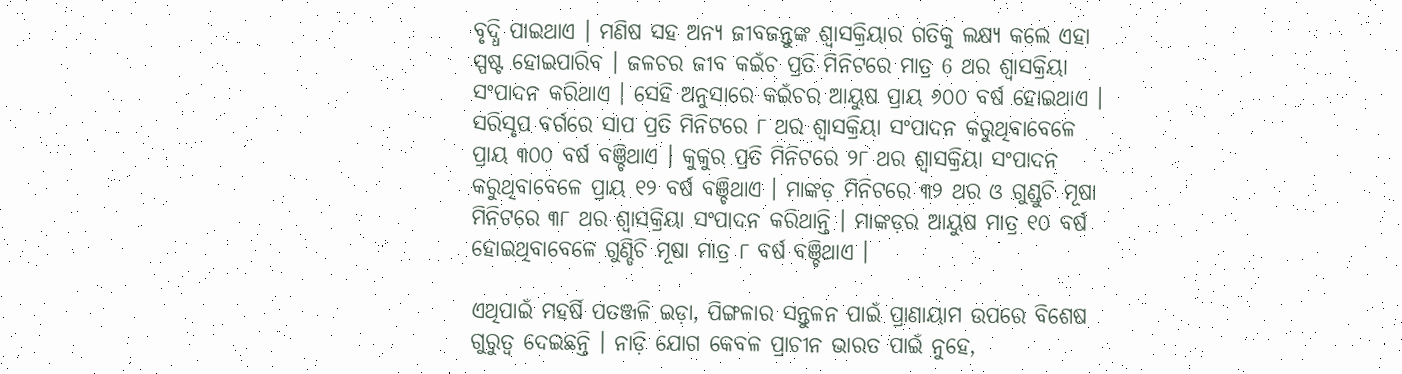ବୃଦ୍ଧି ପାଇଥାଏ । ମଣିଷ ସହ ଅନ୍ୟ ଜୀବଜନ୍ତୁଙ୍କ ଶ୍ବାସକ୍ରିୟାର ଗତିକୁ ଲକ୍ଷ୍ୟ କଲେ ଏହା ସ୍ପଷ୍ଟ ହୋଇପାରିବ । ଜଳଚର ଜୀବ କଇଁଚ ପ୍ରତି ମିନିଟରେ ମାତ୍ର 6 ଥର ଶ୍ବାସକ୍ରିୟା ସଂପାଦନ କରିଥାଏ । ସେହି ଅନୁସାରେ କଇଁଚର ଆୟୁଷ ପ୍ରାୟ ୬୦୦ ବର୍ଷ ହୋଇଥାଏ । ସରିସୃପ ବର୍ଗରେ ସାପ ପ୍ରତି ମିନିଟରେ ୮ ଥର ଶ୍ବାସକ୍ରିୟା ସଂପାଦନ କରୁଥିବାବେଳେ ପ୍ରାୟ ୩୦୦ ବର୍ଷ ବଞ୍ଚିଥାଏ । କୁକୁର ପ୍ରତି ମିନିଟରେ ୨୮ ଥର ଶ୍ବାସକ୍ରିୟା ସଂପାଦନ କରୁଥିବାବେଳେ ପ୍ରାୟ ୧୨ ବର୍ଷ ବଞ୍ଚିଥାଏ । ମାଙ୍କଡ଼ ମିନିଟରେ ୩୨ ଥର ଓ ଗୁଣ୍ଡୁଚି ମୂଷା ମିନିଟରେ ୩୮ ଥର ଶ୍ବାସକ୍ରିୟା ସଂପାଦନ କରିଥାନ୍ତି । ମାଙ୍କଡ଼ର ଆୟୁଷ ମାତ୍ର ୧୦ ବର୍ଷ ହୋଇଥିବାବେଳେ ଗୁଣ୍ଡିଚି ମୂଷା ମାତ୍ର ୮ ବର୍ଷ ବଞ୍ଚିଥାଏ ।

ଏଥିପାଇଁ ମହର୍ଷି ପତଞ୍ଜଳି ଇଡ଼ା, ପିଙ୍ଗଳାର ସନ୍ତୁଳନ ପାଇଁ ପ୍ରାଣାୟାମ ଉପରେ ବିଶେଷ ଗୁରୁତ୍ବ ଦେଇଛନ୍ତି । ନାଡ଼ି ଯୋଗ କେବଳ ପ୍ରାଚୀନ ଭାରତ ପାଇଁ ନୁହେ,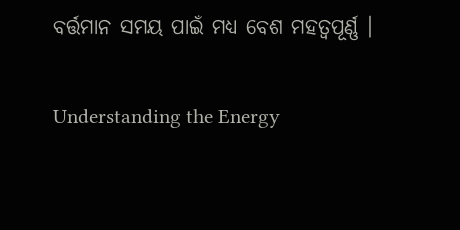ବର୍ତ୍ତମାନ ସମୟ ପାଇଁ ମଧ୍ୟ ବେଶ ମହତ୍ବପୂର୍ଣ୍ଣ ।

Understanding the Energy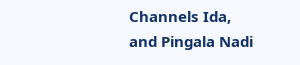Channels Ida, and Pingala Nadi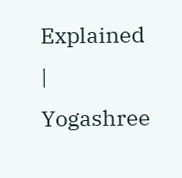Explained | Yogashree